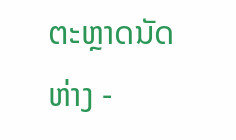ຕະຫຼາດນັດຫ່າງ -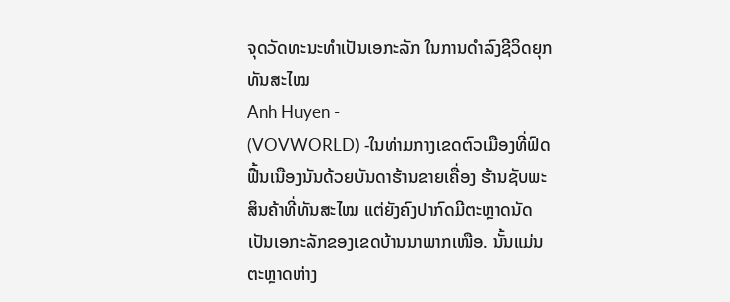ຈຸດວັດທະນະທຳເປັນເອກະລັກ ໃນການດຳລົງຊີວິດຍຸກທັນສະໄໝ
Anh Huyen -
(VOVWORLD) -ໃນທ່າມກາງເຂດຕົວເມືອງທີ່ຟົດຟື້ນເນືອງນັນດ້ວຍບັນດາຮ້ານຂາຍເຄື່ອງ ຮ້ານຊັບພະສິນຄ້າທີ່ທັນສະໄໝ ແຕ່ຍັງຄົງປາກົດມີຕະຫຼາດນັດເປັນເອກະລັກຂອງເຂດບ້ານນາພາກເໜືອ. ນັ້ນແມ່ນຕະຫຼາດຫ່າງ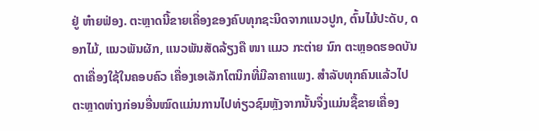ຢູ່ ຫ໋າຍຟ່ອງ. ຕະຫຼາດນີ້ຂາຍເຄື່ອງຂອງຄົບທຸກຊະນິດຈາກແນວປູກ, ຕົ້ນໄມ້ປະດັບ, ດອກໄມ້, ແນວພັນຜັກ, ແນວພັນສັດລ້ຽງຄື ໜາ ແມວ ກະຕ່າຍ ນົກ ຕະຫຼອດຮອດບັນດາເຄື່ອງໃຊ້ໃນຄອບຄົວ ເຄື່ອງເອເລັກໂຕນິກທີ່ມີລາຄາແພງ. ສຳລັບທຸກຄົນແລ້ວໄປຕະຫຼາດຫ່າງກ່ອນອື່ນໝົດແມ່ນການໄປທ່ຽວຊົມຫຼັງຈາກນັ້ນຈຶ່ງແມ່ນຊື້ຂາຍເຄື່ອງ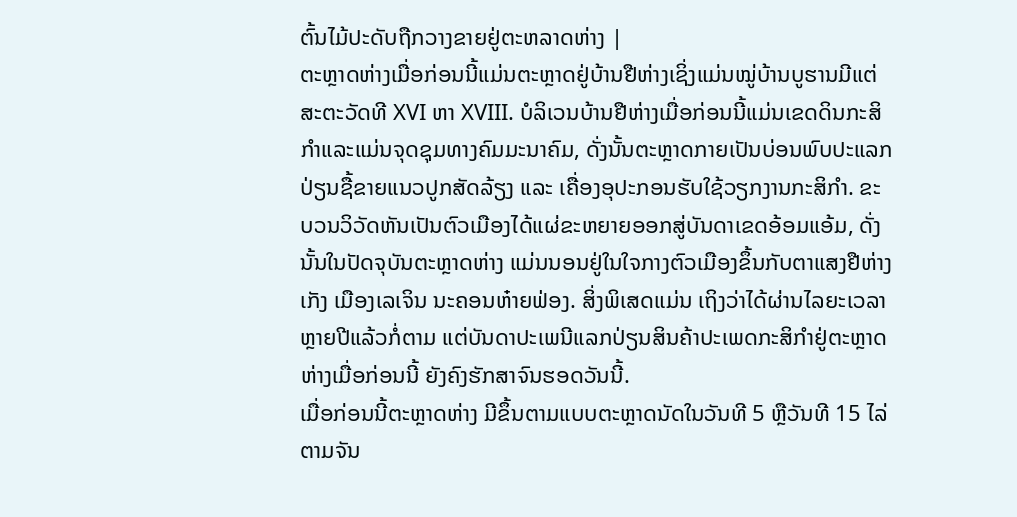ຕົ້ນໄມ້ປະດັບຖືກວາງຂາຍຢູ່ຕະຫລາດຫ່າງ |
ຕະຫຼາດຫ່າງເມື່ອກ່ອນນີ້ແມ່ນຕະຫຼາດຢູ່ບ້ານຢືຫ່າງເຊິ່ງແມ່ນໝູ່ບ້ານບູຮານມີແຕ່ສະຕະວັດທີ XVI ຫາ XVIII. ບໍລິເວນບ້ານຢືຫ່າງເມື່ອກ່ອນນີ້ແມ່ນເຂດດິນກະສິກຳແລະແມ່ນຈຸດຊຸມທາງຄົມມະນາຄົມ, ດັ່ງນັ້ນຕະຫຼາດກາຍເປັນບ່ອນພົບປະແລກປ່ຽນຊື້ຂາຍແນວປູກສັດລ້ຽງ ແລະ ເຄື່ອງອຸປະກອນຮັບໃຊ້ວຽກງານກະສິກຳ. ຂະບວນວິວັດຫັນເປັນຕົວເມືອງໄດ້ແຜ່ຂະຫຍາຍອອກສູ່ບັນດາເຂດອ້ອມແອ້ມ, ດັ່ງນັ້ນໃນປັດຈຸບັນຕະຫຼາດຫ່າງ ແມ່ນນອນຢູ່ໃນໃຈກາງຕົວເມືອງຂຶ້ນກັບຕາແສງຢືຫ່າງເກັງ ເມືອງເລເຈິນ ນະຄອນຫ໋າຍຟ່ອງ. ສິ່ງພິເສດແມ່ນ ເຖິງວ່າໄດ້ຜ່ານໄລຍະເວລາຫຼາຍປີແລ້ວກໍ່ຕາມ ແຕ່ບັນດາປະເພນີແລກປ່ຽນສິນຄ້າປະເພດກະສິກຳຢູ່ຕະຫຼາດຫ່າງເມື່ອກ່ອນນີ້ ຍັງຄົງຮັກສາຈົນຮອດວັນນີ້.
ເມື່ອກ່ອນນີ້ຕະຫຼາດຫ່າງ ມີຂຶ້ນຕາມແບບຕະຫຼາດນັດໃນວັນທີ 5 ຫຼືວັນທີ 15 ໄລ່ຕາມຈັນ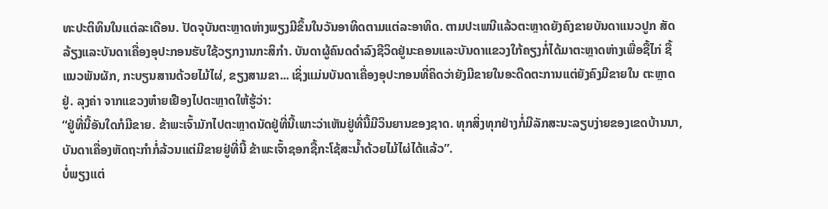ທະປະຕິທິນໃນແຕ່ລະເດືອນ. ປັດຈຸບັນຕະຫຼາດຫ່າງພຽງມີຂຶ້ນໃນວັນອາທິດຕາມແຕ່ລະອາທິດ. ຕາມປະເພນີແລ້ວຕະຫຼາດຍັງຄົງຂາຍບັນດາແນວປູກ ສັດລ້ຽງແລະບັນດາເຄື່ອງອຸປະກອນຮັບໃຊ້ວຽກງານກະສິກຳ. ບັນດາຜູ້ຄົນດດຳລົງຊີວິດຢູ່ນະຄອນແລະບັນດາແຂວງໃກ້ຄຽງກໍ່ໄດ້ມາຕະຫຼາດຫ່າງເພື່ອຊື້ໄກ່ ຊື້ແນວພັນຜັກ, ກະບຽນສານດ້ວຍໄມ້ໄຜ່, ຂຽງສາມຂາ... ເຊິ່ງແມ່ນບັນດາເຄື່ອງອຸປະກອນທີ່ຄິດວ່າຍັງມີຂາຍໃນອະດີດຕະການແຕ່ຍັງຄົງມີຂາຍໃນ ຕະຫຼາດຢູ່. ລຸງຄ່າ ຈາກແຂວງຫ໋າຍເຢືອງໄປຕະຫຼາດໃຫ້ຮູ້ວ່າ:
“ຢູ່ທີ່ນີ້ອັນໃດກໍມີຂາຍ. ຂ້າພະເຈົ້າມັກໄປຕະຫຼາດນັດຢູ່ທີ່ນີ້ເພາະວ່າເຫັນຢູ່ທີ່ນີ້ມີວິນຍານຂອງຊາດ. ທຸກສິ່ງທຸກຢ່າງກໍ່ມີລັກສະນະລຽບງ່າຍຂອງເຂດບ້ານນາ, ບັນດາເຄື່ອງຫັດຖະກຳກໍ່ລ້ວນແຕ່ມີຂາຍຢູ່ທີ່ນີ້ ຂ້າພະເຈົ້າຊອກຊື້ກະໂຊ້ສະນ້ຳດ້ວຍໄມ້ໄຜ່ໄດ້ແລ້ວ”.
ບໍ່ພຽງແຕ່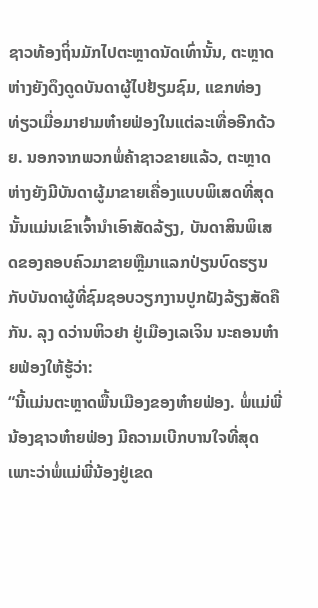ຊາວທ້ອງຖິ່ນມັກໄປຕະຫຼາດນັດເທົ່ານັ້ນ, ຕະຫຼາດຫ່າງຍັງດຶງດູດບັນດາຜູ້ໄປຢ້ຽມຊົມ, ແຂກທ່ອງທ່ຽວເມື່ອມາຢາມຫ໋າຍຟ່ອງໃນແຕ່ລະເທື່ອອີກດ້ວຍ. ນອກຈາກພວກພໍ່ຄ້າຊາວຂາຍແລ້ວ, ຕະຫຼາດຫ່າງຍັງມີບັນດາຜູ້ມາຂາຍເຄື່ອງແບບພິເສດທີ່ສຸດ ນັ້ນແມ່ນເຂົາເຈົ້ານຳເອົາສັດລ້ຽງ, ບັນດາສິນພິເສດຂອງຄອບຄົວມາຂາຍຫຼືມາແລກປ່ຽນບົດຮຽນກັບບັນດາຜູ້ທີ່ຊົມຊອບວຽກງານປູກຝັງລ້ຽງສັດຄືກັນ. ລຸງ ດວ່ານຫິວຢາ ຢູ່ເມືອງເລເຈິນ ນະຄອນຫ໋າຍຟ່ອງໃຫ້ຮູ້ວ່າ:
“ນີ້ແມ່ນຕະຫຼາດພື້ນເມືອງຂອງຫ໋າຍຟ່ອງ. ພໍ່ແມ່ພີ່ນ້ອງຊາວຫ໋າຍຟ່ອງ ມີຄວາມເບີກບານໃຈທີ່ສຸດເພາະວ່າພໍ່ແມ່ພີ່ນ້ອງຢູ່ເຂດ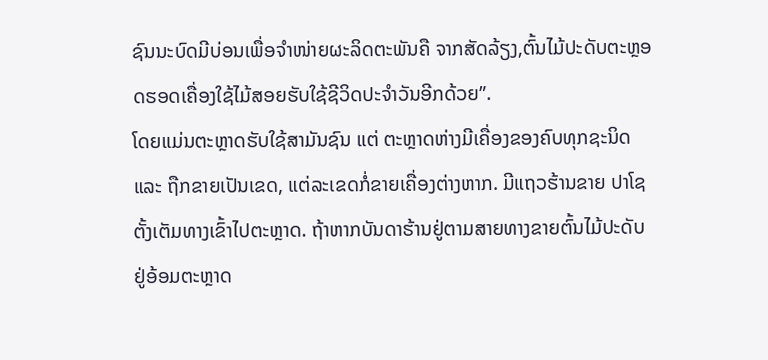ຊົນນະບົດມີບ່ອນເພື່ອຈຳໜ່າຍຜະລິດຕະພັນຄື ຈາກສັດລ້ຽງ,ຕົ້ນໄມ້ປະດັບຕະຫຼອດຮອດເຄື່ອງໃຊ້ໄມ້ສອຍຮັບໃຊ້ຊີວິດປະຈຳວັນອີກດ້ວຍ”.
ໂດຍແມ່ນຕະຫຼາດຮັບໃຊ້ສາມັນຊົນ ແຕ່ ຕະຫຼາດຫ່າງມີເຄື່ອງຂອງຄົບທຸກຊະນິດ ແລະ ຖືກຂາຍເປັນເຂດ, ແຕ່ລະເຂດກໍ່ຂາຍເຄື່ອງຕ່າງຫາກ. ມີແຖວຮ້ານຂາຍ ປາໂຊ ຕັ້ງເຕັມທາງເຂົ້າໄປຕະຫຼາດ. ຖ້າຫາກບັນດາຮ້ານຢູ່ຕາມສາຍທາງຂາຍຕົ້ນໄມ້ປະດັບຢູ່ອ້ອມຕະຫຼາດ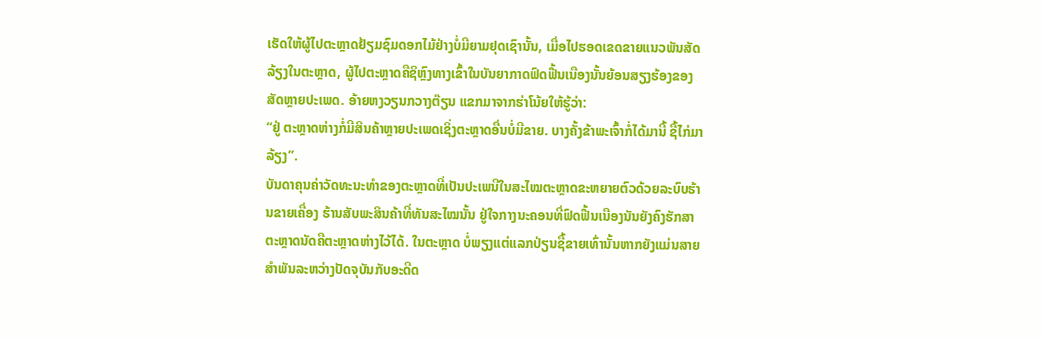ເຮັດໃຫ້ຜູ້ໄປຕະຫຼາດຢ້ຽມຊົມດອກໄມ້ຢ່າງບໍ່ມີຍາມຢຸດເຊົານັ້ນ, ເມື່ອໄປຮອດເຂດຂາຍແນວພັນສັດລ້ຽງໃນຕະຫຼາດ, ຜູ້ໄປຕະຫຼາດຄືຊິຫຼົງທາງເຂົ້າໃນບັນຍາກາດຟົດຟື້ນເນືອງນັ້ນຍ້ອນສຽງຮ້ອງຂອງສັດຫຼາຍປະເພດ. ອ້າຍຫງວຽນກວາງຕ໊ຽນ ແຂກມາຈາກຮ່າໂນ້ຍໃຫ້ຮູ້ວ່າ:
“ຢູ່ ຕະຫຼາດຫ່າງກໍ່ມີສິນຄ້າຫຼາຍປະເພດເຊິ່ງຕະຫຼາດອື່ນບໍ່ມີຂາຍ. ບາງຄັ້ງຂ້າພະເຈົ້າກໍ່ໄດ້ມານີ້ ຊື້ໄກ່ມາລ້ຽງ”.
ບັນດາຄຸນຄ່າວັດທະນະທຳຂອງຕະຫຼາດທີ່ເປັນປະເພນີໃນສະໄໝຕະຫຼາດຂະຫຍາຍຕົວດ້ວຍລະບົບຮ້ານຂາຍເຄື່ອງ ຮ້ານສັບພະສິນຄ້າທີ່ທັນສະໄໝນັ້ນ ຢູ່ໃຈກາງນະຄອນທີ່ຟົດຟື້ນເນືອງນັນຍັງຄົງຮັກສາຕະຫຼາດນັດຄືຕະຫຼາດຫ່າງໄວ້ໄດ້. ໃນຕະຫຼາດ ບໍ່ພຽງແຕ່ແລກປ່ຽນຊື້ຂາຍເທົ່ານັ້ນຫາກຍັງແມ່ນສາຍສຳພັນລະຫວ່າງປັດຈຸບັນກັບອະດີດ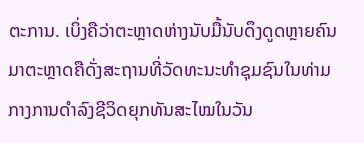ຕະການ. ເບິ່ງຄືວ່າຕະຫຼາດຫ່າງນັບມື້ນັບດຶງດູດຫຼາຍຄົນມາຕະຫຼາດຄືດັ່ງສະຖານທີ່ວັດທະນະທຳຊຸມຊົນໃນທ່າມກາງການດຳລົງຊີວິດຍຸກທັນສະໄໝໃນວັນ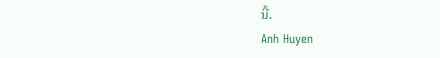ນີ້.
Anh Huyen